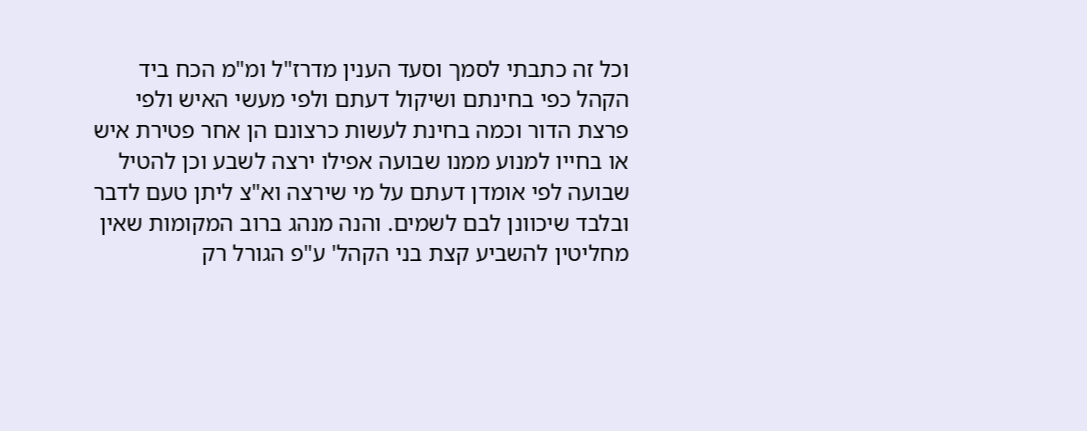וכל זה כתבתי לסמך וסעד הענין מדרז"ל ומ"מ הכח ביד הקהל כפי בחינתם ושיקול דעתם ולפי מעשי האיש ולפי פרצת הדור וכמה בחינת לעשות כרצונם הן אחר פטירת איש או בחייו למנוע ממנו שבועה אפילו ירצה לשבע וכן להטיל שבועה לפי אומדן דעתם על מי שירצה וא"צ ליתן טעם לדבר ובלבד שיכוונן לבם לשמים. והנה מנהג ברוב המקומות שאין מחליטין להשביע קצת בני הקהל' ע"פ הגורל רק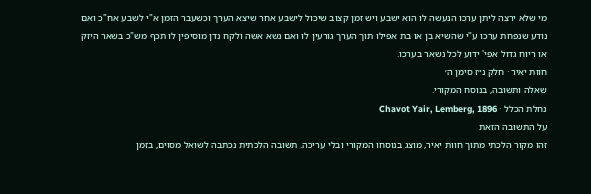מי שלא ירצה ליתן ערכו הנעשה לו הוא ישבע ויש זמן קצוב שיכול לישבע אחר שיצא הערך וכשעבר הזמן א"י לשבע אח"כ ואם נודע שנפחת ערכו ע"י שהשיא בן או בת אפילו תוך הערך גורעין לו ואם נשא אשה ולקח נדן מוסיפין לו תכף מש"כ בשאר היזק או ריוח גדול אפי' ידוע לכל נשאר בערכו.
חוות יאיר · חלק נ״ז סימן ה׳
שאלה ותשובה, בנוסח המקורי.
נחלת הכלל · Chavot Yair, Lemberg, 1896
על התשובה הזאת
זהו מקור הלכתי מתוך חוות יאיר, מוצג בנוסחו המקורי ובלי עריכה. תשובה הלכתית נכתבה לשואל מסוים, בזמן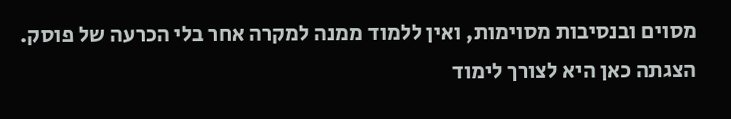מסוים ובנסיבות מסוימות, ואין ללמוד ממנה למקרה אחר בלי הכרעה של פוסק. הצגתה כאן היא לצורך לימוד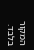המקור בלבד.